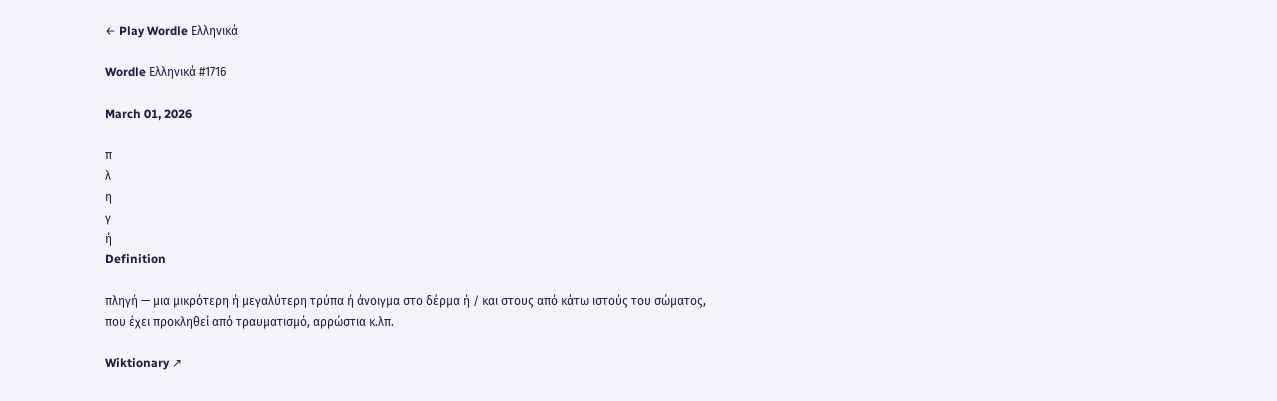← Play Wordle Ελληνικά

Wordle Ελληνικά #1716

March 01, 2026

π
λ
η
γ
ή
Definition

πληγή — μια μικρότερη ή μεγαλύτερη τρύπα ή άνοιγμα στο δέρμα ή / και στους από κάτω ιστούς του σώματος, που έχει προκληθεί από τραυματισμό, αρρώστια κ.λπ.

Wiktionary ↗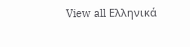View all Ελληνικά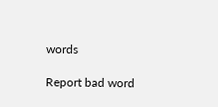words

Report bad word